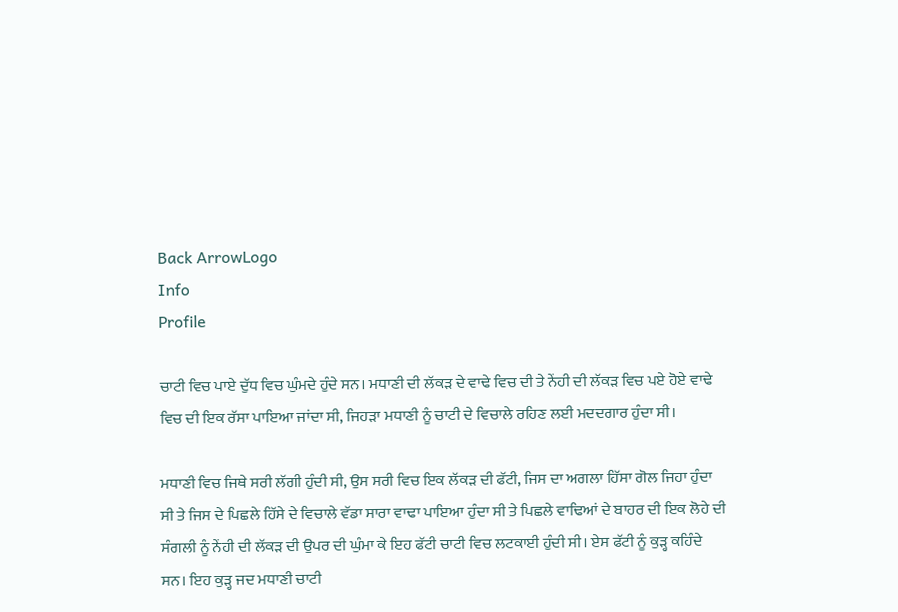Back ArrowLogo
Info
Profile

ਚਾਟੀ ਵਿਚ ਪਾਏ ਦੁੱਧ ਵਿਚ ਘੁੰਮਦੇ ਹੁੰਦੇ ਸਨ। ਮਧਾਣੀ ਦੀ ਲੱਕੜ ਦੇ ਵਾਢੇ ਵਿਚ ਦੀ ਤੇ ਨੇਂਹੀ ਦੀ ਲੱਕੜ ਵਿਚ ਪਏ ਹੋਏ ਵਾਢੇ ਵਿਚ ਦੀ ਇਕ ਰੱਸਾ ਪਾਇਆ ਜਾਂਦਾ ਸੀ, ਜਿਹੜਾ ਮਧਾਣੀ ਨੂੰ ਚਾਟੀ ਦੇ ਵਿਚਾਲੇ ਰਹਿਣ ਲਈ ਮਦਦਗਾਰ ਹੁੰਦਾ ਸੀ।

ਮਧਾਣੀ ਵਿਚ ਜਿਥੇ ਸਰੀ ਲੱਗੀ ਹੁੰਦੀ ਸੀ, ਉਸ ਸਰੀ ਵਿਚ ਇਕ ਲੱਕੜ ਦੀ ਫੱਟੀ, ਜਿਸ ਦਾ ਅਗਲਾ ਹਿੱਸਾ ਗੋਲ ਜਿਹਾ ਹੁੰਦਾ ਸੀ ਤੇ ਜਿਸ ਦੇ ਪਿਛਲੇ ਹਿੱਸੇ ਦੇ ਵਿਚਾਲੇ ਵੱਡਾ ਸਾਰਾ ਵਾਢਾ ਪਾਇਆ ਹੁੰਦਾ ਸੀ ਤੇ ਪਿਛਲੇ ਵਾਢਿਆਂ ਦੇ ਬਾਹਰ ਦੀ ਇਕ ਲੋਹੇ ਦੀ ਸੰਗਲੀ ਨੂੰ ਨੇਂਹੀ ਦੀ ਲੱਕੜ ਦੀ ਉਪਰ ਦੀ ਘੁੰਮਾ ਕੇ ਇਹ ਫੱਟੀ ਚਾਟੀ ਵਿਚ ਲਟਕਾਈ ਹੁੰਦੀ ਸੀ। ਏਸ ਫੱਟੀ ਨੂੰ ਕੁੜ੍ਹ ਕਹਿੰਦੇ ਸਨ। ਇਹ ਕੁੜ੍ਹ ਜਦ ਮਧਾਣੀ ਚਾਟੀ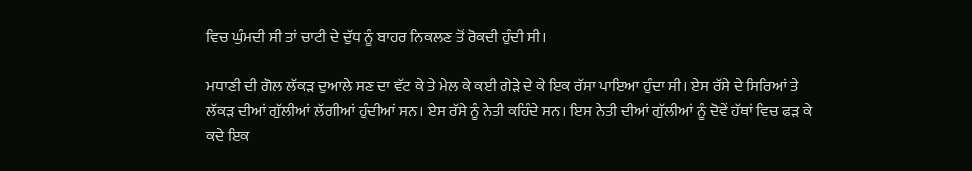ਵਿਚ ਘੁੰਮਦੀ ਸੀ ਤਾਂ ਚਾਟੀ ਦੇ ਦੁੱਧ ਨੂੰ ਬਾਹਰ ਨਿਕਲਣ ਤੋਂ ਰੋਕਦੀ ਹੁੰਦੀ ਸੀ।

ਮਧਾਣੀ ਦੀ ਗੋਲ ਲੱਕੜ ਦੁਆਲੇ ਸਣ ਦਾ ਵੱਟ ਕੇ ਤੇ ਮੇਲ ਕੇ ਕਈ ਗੇੜੇ ਦੇ ਕੇ ਇਕ ਰੱਸਾ ਪਾਇਆ ਹੁੰਦਾ ਸੀ। ਏਸ ਰੱਸੇ ਦੇ ਸਿਰਿਆਂ ਤੇ ਲੱਕੜ ਦੀਆਂ ਗੁੱਲੀਆਂ ਲੱਗੀਆਂ ਹੁੰਦੀਆਂ ਸਨ। ਏਸ ਰੱਸੇ ਨੂੰ ਨੇਤੀ ਕਹਿੰਦੇ ਸਨ। ਇਸ ਨੇਤੀ ਦੀਆਂ ਗੁੱਲੀਆਂ ਨੂੰ ਦੋਵੇਂ ਹੱਥਾਂ ਵਿਚ ਫੜ ਕੇ ਕਦੇ ਇਕ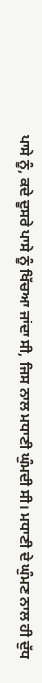ਪਾਸੇ ਨੂੰ, ਕਦੇ ਦੂਸਰੇ ਪਾਸੇ ਨੂੰ ਖਿੱਚਆ ਜਾਂਦਾ ਸੀ, ਜਿਸ ਨਾਲ ਮਧਾਣੀ ਘੁੰਮਦੀ ਸੀ। ਮਧਾਣੀ ਦੇ ਘੁੰਮਣ ਨਾਲ ਹੀ ਦੁੱਧ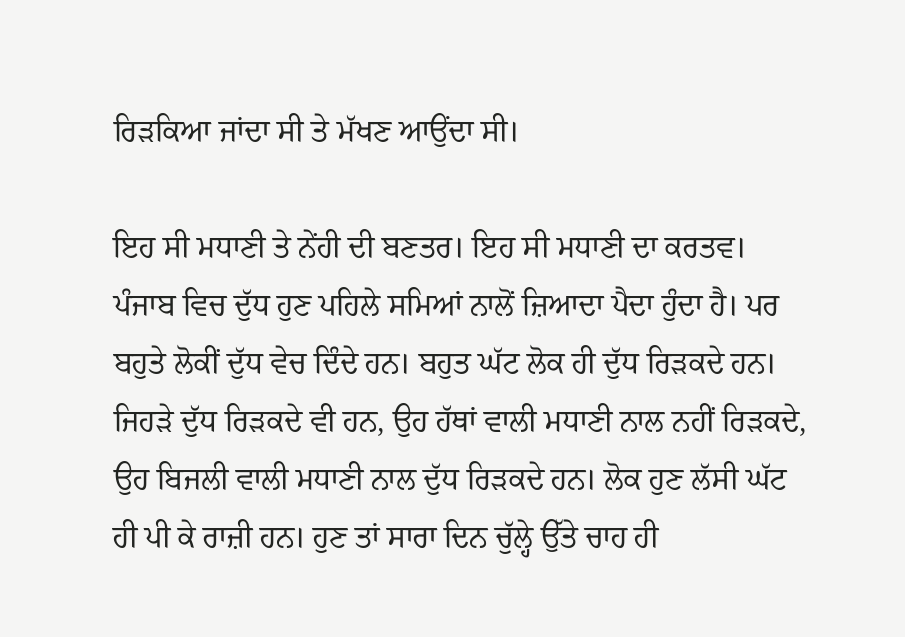ਰਿੜਕਿਆ ਜਾਂਦਾ ਸੀ ਤੇ ਮੱਖਣ ਆਉਂਦਾ ਸੀ।

ਇਹ ਸੀ ਮਧਾਣੀ ਤੇ ਨੇਂਹੀ ਦੀ ਬਣਤਰ। ਇਹ ਸੀ ਮਧਾਣੀ ਦਾ ਕਰਤਵ। ਪੰਜਾਬ ਵਿਚ ਦੁੱਧ ਹੁਣ ਪਹਿਲੇ ਸਮਿਆਂ ਨਾਲੋਂ ਜ਼ਿਆਦਾ ਪੈਦਾ ਹੁੰਦਾ ਹੈ। ਪਰ ਬਹੁਤੇ ਲੋਕੀਂ ਦੁੱਧ ਵੇਚ ਦਿੰਦੇ ਹਨ। ਬਹੁਤ ਘੱਟ ਲੋਕ ਹੀ ਦੁੱਧ ਰਿੜਕਦੇ ਹਨ। ਜਿਹੜੇ ਦੁੱਧ ਰਿੜਕਦੇ ਵੀ ਹਨ, ਉਹ ਹੱਥਾਂ ਵਾਲੀ ਮਧਾਣੀ ਨਾਲ ਨਹੀਂ ਰਿੜਕਦੇ, ਉਹ ਬਿਜਲੀ ਵਾਲੀ ਮਧਾਣੀ ਨਾਲ ਦੁੱਧ ਰਿੜਕਦੇ ਹਨ। ਲੋਕ ਹੁਣ ਲੱਸੀ ਘੱਟ ਹੀ ਪੀ ਕੇ ਰਾਜ਼ੀ ਹਨ। ਹੁਣ ਤਾਂ ਸਾਰਾ ਦਿਨ ਚੁੱਲ੍ਹੇ ਉੱਤੇ ਚਾਹ ਹੀ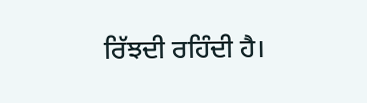ਰਿੱਝਦੀ ਰਹਿੰਦੀ ਹੈ।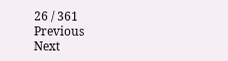26 / 361
Previous
Next